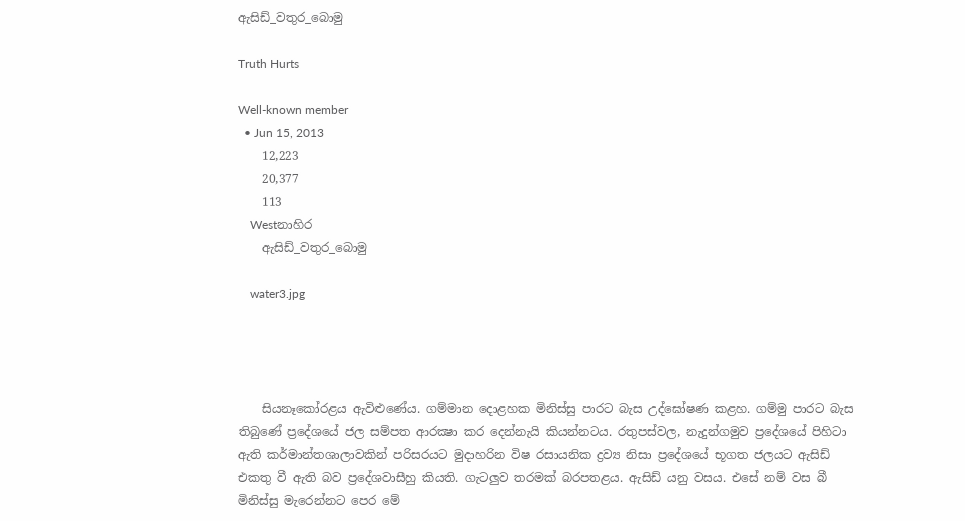ඇසිඩ්_වතුර_බොමු

Truth Hurts

Well-known member
  • Jun 15, 2013
    12,223
    20,377
    113
    Westනාහිර
    ඇසිඩ්_වතුර_බොමු

    water3.jpg




    සියනෑකෝරළය ඇවිළුණේය. ගම්මාන දොළහක මිනිස්‌සු පාරට බැස උද්ඝෝෂණ කළහ. ගම්මු පාරට බැස තිබුණේ ප්‍රදේශයේ ජල සම්පත ආරක්‍ෂා කර දෙන්නැයි කියන්නටය. රතුපස්‌වල, නැදුන්ගමුව ප්‍රදේශයේ පිහිටා ඇති කර්මාන්තශාලාවකින් පරිසරයට මුදාහරින විෂ රසායනික ද්‍රව්‍ය නිසා ප්‍රදේශයේ භූගත ජලයට ඇසිඩ් එකතු වී ඇති බව ප්‍රදේශවාසීහු කියති. ගැටලුව තරමක්‌ බරපතළය. ඇසිඩ් යනු වසය. එසේ නම් වස බී මිනිස්‌සු මැරෙන්නට පෙර මේ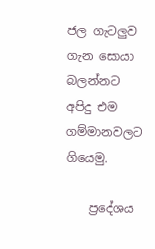ජල ගැටලුව ගැන සොයා බලන්නට අපිදු එම ගම්මානවලට ගියෙමු.

    ප්‍රදේශය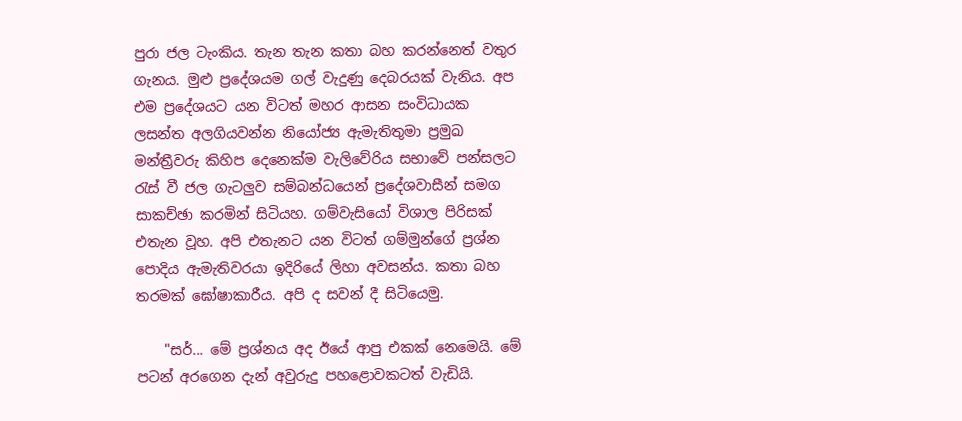පුරා ජල ටැංකිය. තැන තැන කතා බහ කරන්නෙත් වතුර ගැනය. මුළු ප්‍රදේශයම ගල් වැදුණු දෙබරයක්‌ වැනිය. අප එම ප්‍රදේශයට යන විටත් මහර ආසන සංවිධායක ලසන්ත අලගියවන්න නියෝජ්‍ය ඇමැතිතුමා ප්‍රමුඛ මන්ත්‍රීවරු කිහිප දෙනෙක්‌ම වැලිවේරිය සභාවේ පන්සලට රැස්‌ වී ජල ගැටලුව සම්බන්ධයෙන් ප්‍රදේශවාසීන් සමග සාකච්ඡා කරමින් සිටියහ. ගම්වැසියෝ විශාල පිරිසක්‌ එතැන වූහ. අපි එතැනට යන විටත් ගම්මුන්ගේ ප්‍රශ්න පොදිය ඇමැතිවරයා ඉදිරියේ ලිහා අවසන්ය. කතා බහ තරමක්‌ ඝෝෂාකාරීය. අපි ද සවන් දී සිටියෙමු.

    "සර්... මේ ප්‍රශ්නය අද ඊයේ ආපු එකක්‌ නෙමෙයි. මේ පටන් අරගෙන දැන් අවුරුදු පහළොවකටත් වැඩියි.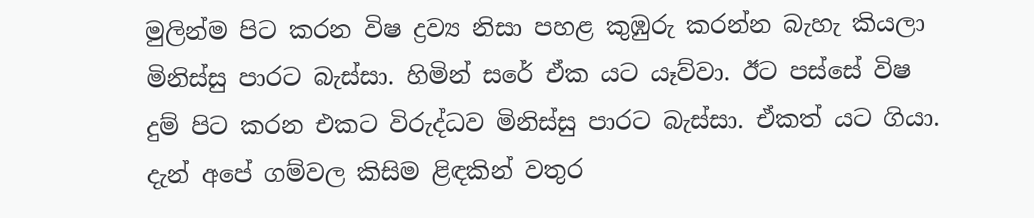මුලින්ම පිට කරන විෂ ද්‍රව්‍ය නිසා පහළ කුඹුරු කරන්න බැහැ කියලා මිනිස්‌සු පාරට බැස්‌සා. හිමින් සරේ ඒක යට යෑව්වා. ඊට පස්‌සේ විෂ දුම් පිට කරන එකට විරුද්ධව මිනිස්‌සු පාරට බැස්‌සා. ඒකත් යට ගියා. දැන් අපේ ගම්වල කිසිම ළිඳකින් වතුර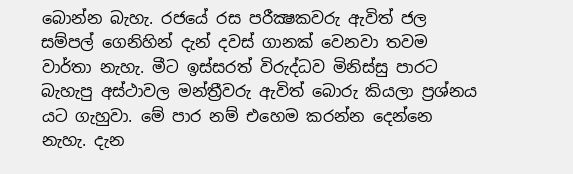බොන්න බැහැ. රජයේ රස පරීක්‍ෂකවරු ඇවිත් ජල සම්පල් ගෙනිහින් දැන් දවස්‌ ගානක්‌ වෙනවා තවම වාර්තා නැහැ. මීට ඉස්‌සරත් විරුද්ධව මිනිස්‌සු පාරට බැහැපු අස්‌ථාවල මන්ත්‍රීවරු ඇවිත් බොරු කියලා ප්‍රශ්නය යට ගැහුවා. මේ පාර නම් එහෙම කරන්න දෙන්නෙ නැහැ. දැන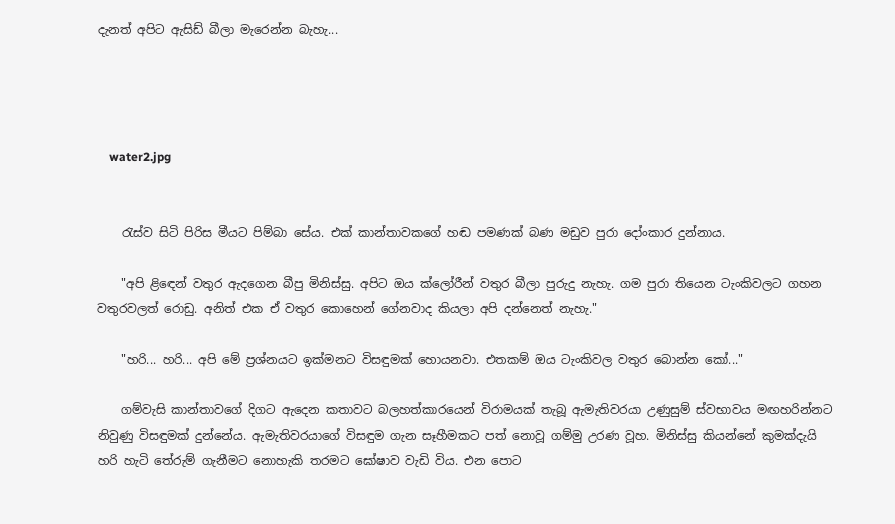දැනත් අපිට ඇසිඩ් බීලා මැරෙන්න බැහැ...




    water2.jpg


    රැස්‌ව සිටි පිරිස මීයට පිම්බා සේය. එක්‌ කාන්තාවකගේ හඬ පමණක්‌ බණ මඩුව පුරා දෝංකාර දුන්නාය.

    "අපි ළිඳෙන් වතුර ඇදගෙන බීපු මිනිස්‌සු. අපිට ඔය ක්‌ලෝරීන් වතුර බීලා පුරුදු නැහැ. ගම පුරා තියෙන ටැංකිවලට ගහන වතුරවලත් රොඩු. අනිත් එක ඒ වතුර කොහෙන් ගේනවාද කියලා අපි දන්නෙත් නැහැ."

    "හරි... හරි... අපි මේ ප්‍රශ්නයට ඉක්‌මනට විසඳුමක්‌ හොයනවා. එතකම් ඔය ටැංකිවල වතුර බොන්න කෝ..."

    ගම්වැසි කාන්තාවගේ දිගට ඇදෙන කතාවට බලහත්කාරයෙන් විරාමයක්‌ තැබූ ඇමැතිවරයා උණුසුම් ස්‌වභාවය මඟහරින්නට නිවුණු විසඳුමක්‌ දුන්නේය. ඇමැතිවරයාගේ විසඳුම ගැන සෑහීමකට පත් නොවූ ගම්මු උරණ වූහ. මිනිස්‌සු කියන්නේ කුමක්‌දැයි හරි හැටි තේරුම් ගැනීමට නොහැකි තරමට ඝෝෂාව වැඩි විය. එන පොට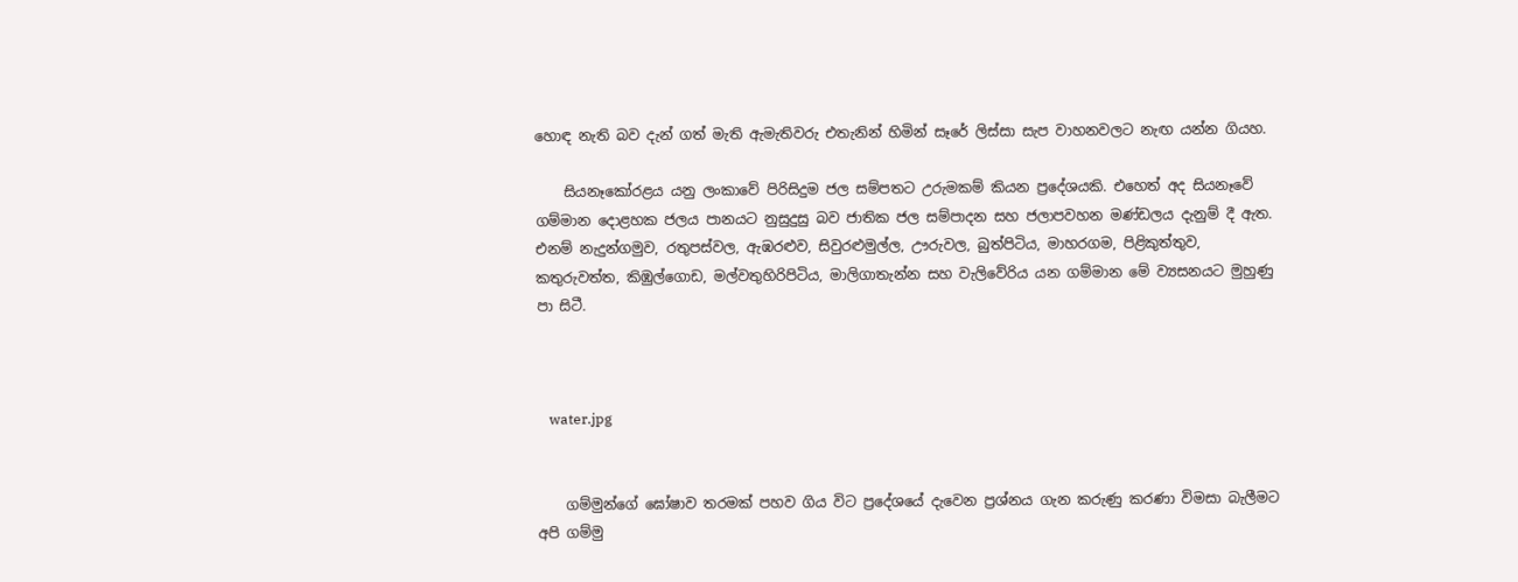හොඳ නැති බව දැන් ගත් මැති ඇමැතිවරු එතැනින් හිමින් සෑරේ ලිස්‌සා සැප වාහනවලට නැඟ යන්න ගියහ.

    සියනෑකෝරළය යනු ලංකාවේ පිරිසිදුම ජල සම්පතට උරුමකම් කියන ප්‍රදේශයකි. එහෙත් අද සියනෑවේ ගම්මාන දොළහක ජලය පානයට නුසුදුසු බව ජාතික ජල සම්පාදන සහ ජලාපවහන මණ්‌ඩලය දැනුම් දී ඇත. එනම් නැදුන්ගමුව, රතුපස්‌වල, ඇඹරළුව, සිවුරළුමුල්ල, ඌරුවල, බුත්පිටිය, මාහරගම, පිළිකුත්තුව, කතුරුවත්ත, කිඹුල්ගොඩ, මල්වතුහිරිපිටිය, මාලිගාතැන්න සහ වැලිවේරිය යන ගම්මාන මේ ව්‍යසනයට මුහුණු පා සිටී.



    water.jpg


    ගම්මුන්ගේ ඝෝෂාව තරමක්‌ පහව ගිය විට ප්‍රදේශයේ දැවෙන ප්‍රශ්නය ගැන කරුණු කරණා විමසා බැලීමට අපි ගම්මු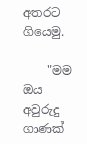අතරට ගියෙමු.

    "මම ඔය අවුරුදු ගාණක්‌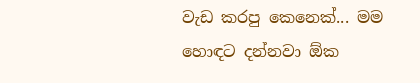වැඩ කරපු කෙනෙක්‌... මම හොඳට දන්නවා ඕක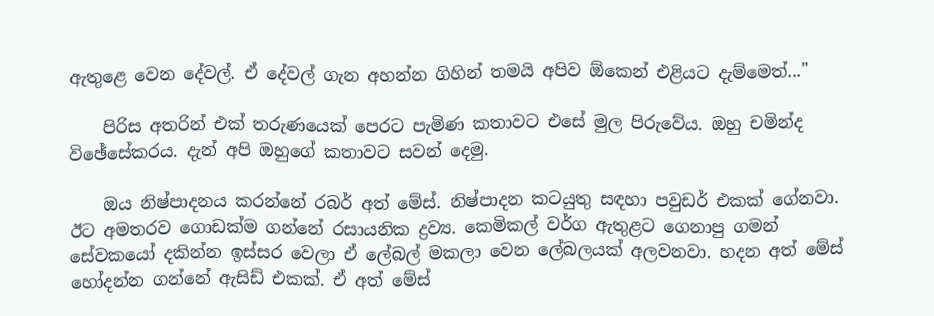ඇතුළෙ වෙන දේවල්. ඒ දේවල් ගැන අහන්න ගිහින් තමයි අපිව ඕකෙන් එළියට දැම්මෙත්..."

    පිරිස අතරින් එක්‌ තරුණයෙක්‌ පෙරට පැමිණ කතාවට එසේ මුල පිරුවේය. ඔහු චමින්ද විඡේසේකරය. දැන් අපි ඔහුගේ කතාවට සවන් දෙමු.

    ඔය නිෂ්පාදනය කරන්නේ රබර් අත් මේස්‌. නිෂ්පාදන කටයුතු සඳහා පවුඩර් එකක්‌ ගේනවා. ඊට අමතරව ගොඩක්‌ම ගන්නේ රසායනික ද්‍රව්‍ය. කෙමිකල් වර්ග ඇතුළට ගෙනාපු ගමන් සේවකයෝ දකින්න ඉස්‌සර වෙලා ඒ ලේබල් මකලා වෙන ලේබලයක්‌ අලවනවා. හදන අත් මේස්‌ හෝදන්න ගන්නේ ඇසිඩ් එකක්‌. ඒ අත් මේස්‌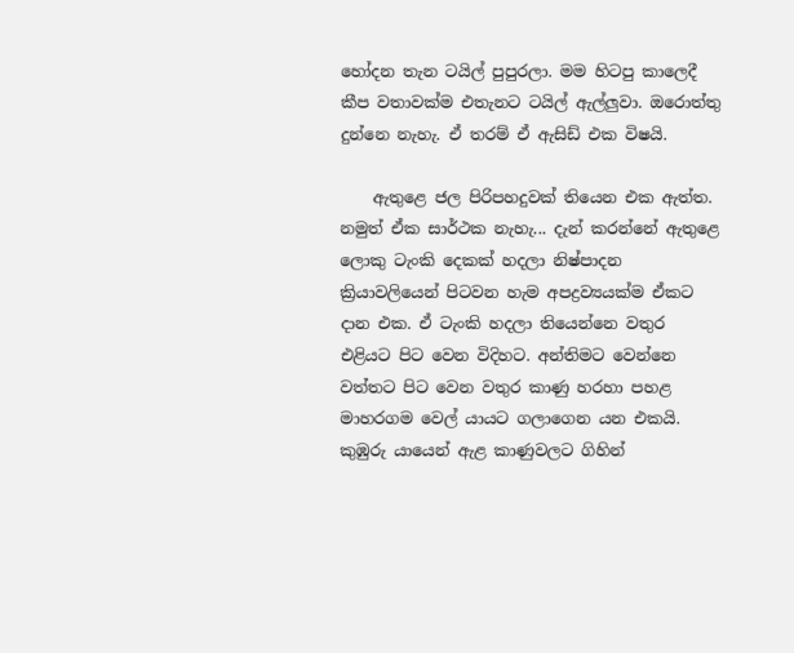හෝදන තැන ටයිල් පුපුරලා. මම හිටපු කාලෙදී කීප වතාවක්‌ම එතැනට ටයිල් ඇල්ලුවා. ඔරොත්තු දුන්නෙ නැහැ. ඒ තරම් ඒ ඇසිඩ් එක විෂයි.

    ඇතුළෙ ජල පිරිපහදුවක්‌ තියෙන එක ඇත්ත. නමුත් ඒක සාර්ථක නැහැ... දැන් කරන්නේ ඇතුළෙ ලොකු ටැංකි දෙකක්‌ හදලා නිෂ්පාදන ක්‍රියාවලියෙන් පිටවන හැම අපද්‍රව්‍යයක්‌ම ඒකට දාන එක. ඒ ටැංකි හදලා තියෙන්නෙ වතුර එළියට පිට වෙන විදිහට. අන්තිමට වෙන්නෙ වත්තට පිට වෙන වතුර කාණු හරහා පහළ මාහරගම වෙල් යායට ගලාගෙන යන එකයි. කුඹුරු යායෙන් ඇළ කාණුවලට ගිහින්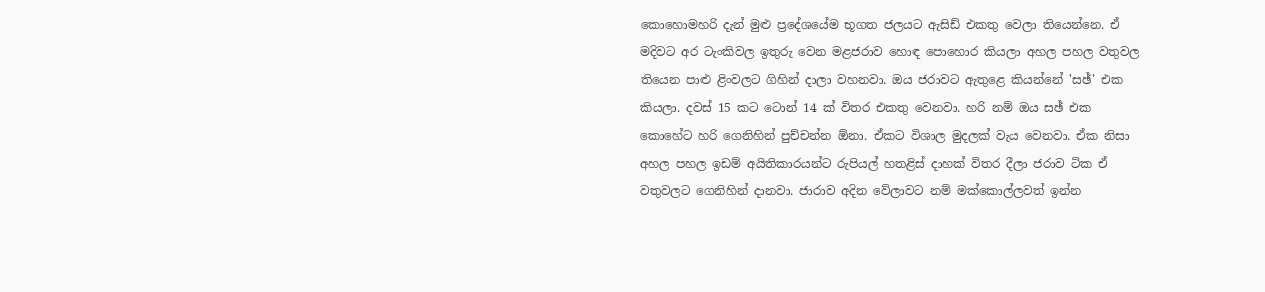කොහොමහරි දැන් මුළු ප්‍රදේශයේම භූගත ජලයට ඇසිඩ් එකතු වෙලා තියෙන්නෙ. ඒ මදිවට අර ටැංකිවල ඉතුරු වෙන මළජරාව හොඳ පොහොර කියලා අහල පහල වතුවල තියෙන පාළු ළිංවලට ගිහින් දාලා වහනවා. ඔය ජරාවට ඇතුළෙ කියන්නේ 'සඡ්' එක කියලා. දවස්‌ 15 කට ටොන් 14 ක්‌ විතර එකතු වෙනවා. හරි නම් ඔය සඡ් එක කොහේට හරි ගෙනිහින් පුච්චන්න ඕනා. ඒකට විශාල මුදලක්‌ වැය වෙනවා. ඒක නිසා අහල පහල ඉඩම් අයිතිකාරයන්ට රුපියල් හතළිස්‌ දාහක්‌ විතර දීලා ජරාව ටික ඒ වතුවලට ගෙනිහින් දානවා. ජාරාව අදින වේලාවට නම් මක්‌කොල්ලවත් ඉන්න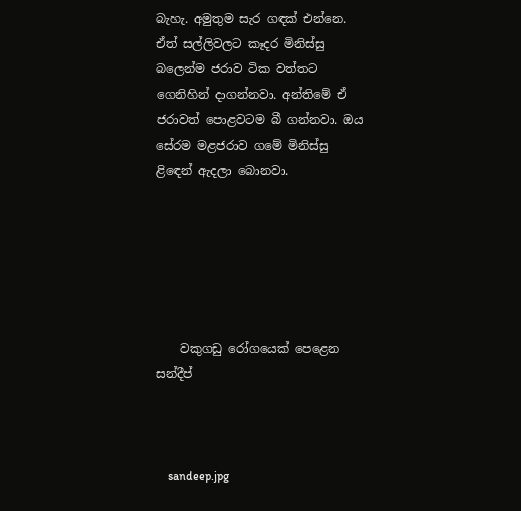බැහැ. අමුතුම සැර ගඳක්‌ එන්නෙ. ඒත් සල්ලිවලට කෑදර මිනිස්‌සු බලෙන්ම ජරාව ටික වත්තට ගෙනිහින් දාගන්නවා. අන්තිමේ ඒ ජරාවත් පොළවටම බී ගන්නවා. ඔය සේරම මළජරාව ගමේ මිනිස්‌සු ළිඳෙන් ඇදලා බොනවා.






    වකුගඩු රෝගයෙක්‌ පෙළෙන සන්දීප්



    sandeep.jpg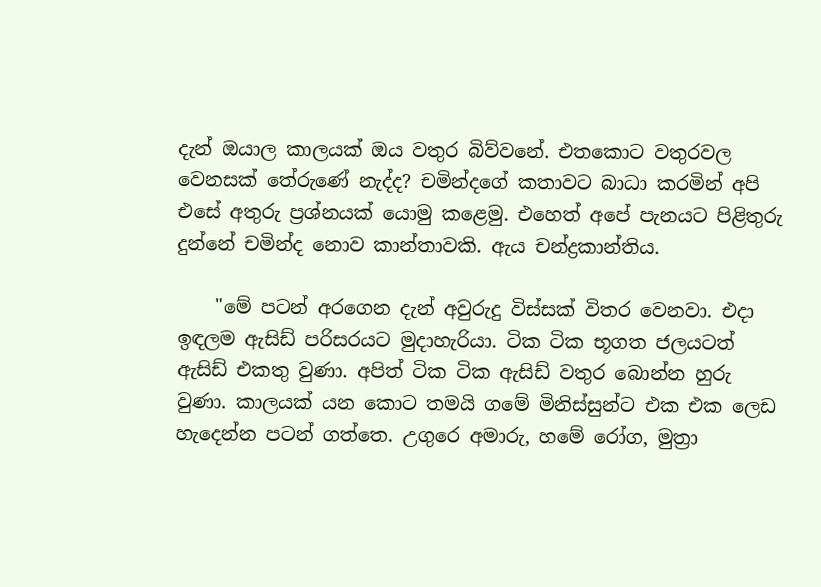දැන් ඔයාල කාලයක්‌ ඔය වතුර බිව්වනේ. එතකොට වතුරවල වෙනසක්‌ තේරුණේ නැද්ද? චමින්දගේ කතාවට බාධා කරමින් අපි එසේ අතුරු ප්‍රශ්නයක්‌ යොමු කළෙමු. එහෙත් අපේ පැනයට පිළිතුරු දුන්නේ චමින්ද නොව කාන්තාවකි. ඇය චන්ද්‍රකාන්තිය.

    "මේ පටන් අරගෙන දැන් අවුරුදු විස්‌සක්‌ විතර වෙනවා. එදා ඉඳලම ඇසිඩ් පරිසරයට මුදාහැරියා. ටික ටික භූගත ජලයටත් ඇසිඩ් එකතු වුණා. අපිත් ටික ටික ඇසිඩ් වතුර බොන්න හුරු වුණා. කාලයක්‌ යන කොට තමයි ගමේ මිනිස්‌සුන්ට එක එක ලෙඩ හැදෙන්න පටන් ගත්තෙ. උගුරෙ අමාරු, හමේ රෝග, මුත්‍රා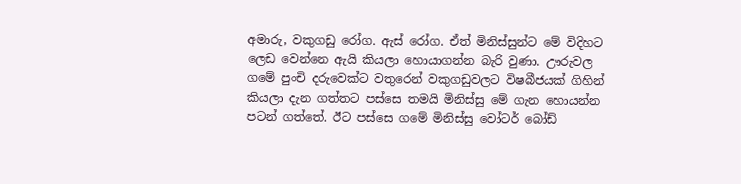අමාරු, වකුගඩු රෝග. ඇස්‌ රෝග. ඒත් මිනිස්‌සුන්ට මේ විදිහට ලෙඩ වෙන්නෙ ඇයි කියලා හොයාගන්න බැරි වුණා. ඌරුවල ගමේ පුංචි දරුවෙක්‌ට වතුරෙන් වකුගඩුවලට විෂබීජයක්‌ ගිහින් කියලා දැන ගත්තට පස්‌සෙ තමයි මිනිස්‌සු මේ ගැන හොයන්න පටන් ගත්තේ. ඊට පස්‌සෙ ගමේ මිනිස්‌සු වෝටර් බෝඩ්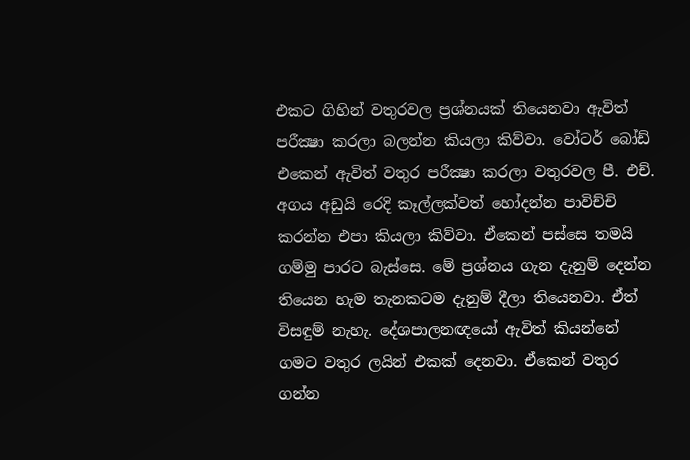එකට ගිහින් වතුරවල ප්‍රශ්නයක්‌ තියෙනවා ඇවිත් පරීක්‍ෂා කරලා බලන්න කියලා කිව්වා. වෝටර් බෝඩ් එකෙන් ඇවිත් වතුර පරීක්‍ෂා කරලා වතුරවල පී. එච්. අගය අඩුයි රෙදි කෑල්ලක්‌වත් හෝදන්න පාවිච්චි කරන්න එපා කියලා කිව්වා. ඒකෙන් පස්‌සෙ තමයි ගම්මු පාරට බැස්‌සෙ. මේ ප්‍රශ්නය ගැන දැනුම් දෙන්න තියෙන හැම තැනකටම දැනුම් දීලා තියෙනවා. ඒත් විසඳුම් නැහැ. දේශපාලනඥයෝ ඇවිත් කියන්නේ ගමට වතුර ලයින් එකක්‌ දෙනවා. ඒකෙන් වතුර ගන්න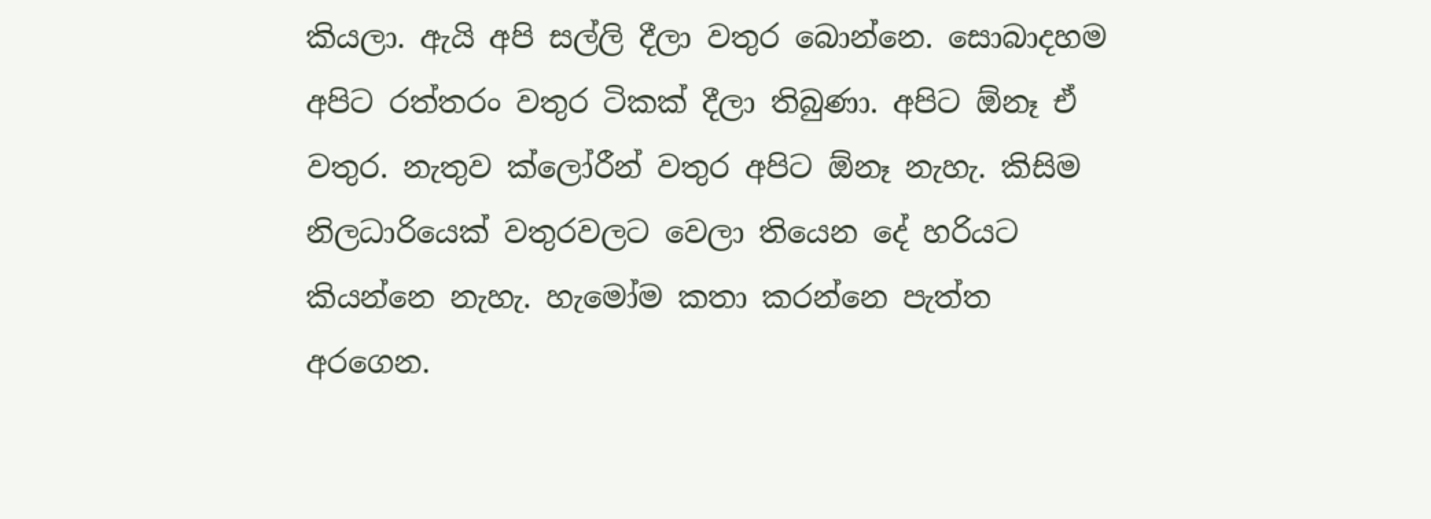කියලා. ඇයි අපි සල්ලි දීලා වතුර බොන්නෙ. සොබාදහම අපිට රත්තරං වතුර ටිකක්‌ දීලා තිබුණා. අපිට ඕනෑ ඒ වතුර. නැතුව ක්‌ලෝරීන් වතුර අපිට ඕනෑ නැහැ. කිසිම නිලධාරියෙක්‌ වතුරවලට වෙලා තියෙන දේ හරියට කියන්නෙ නැහැ. හැමෝම කතා කරන්නෙ පැත්ත අරගෙන.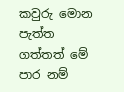කවුරු මොන පැත්ත ගත්තත් මේ පාර නම්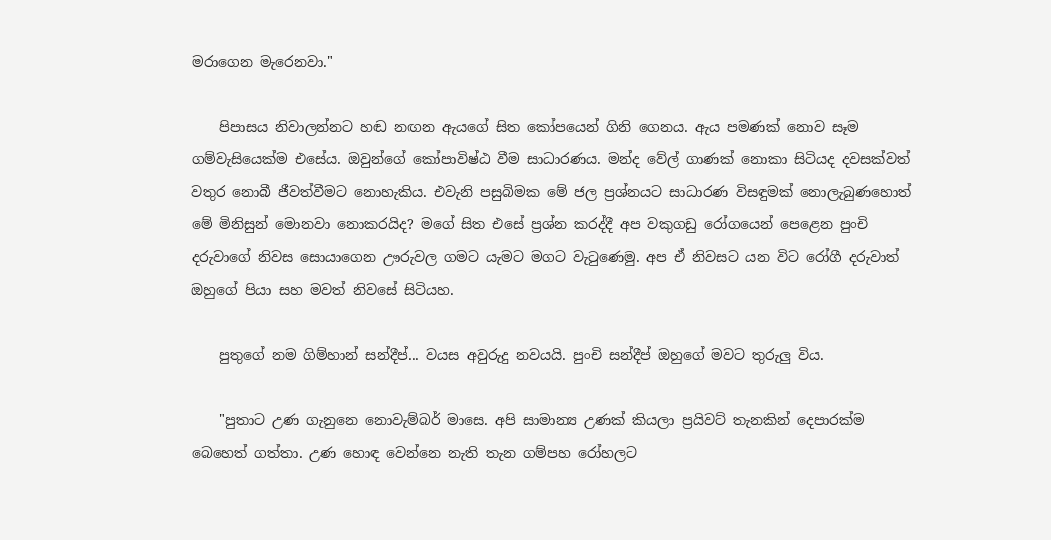මරාගෙන මැරෙනවා."

    පිපාසය නිවාලන්නට හඬ නඟන ඇයගේ සිත කෝපයෙන් ගිනි ගෙනය. ඇය පමණක්‌ නොව සෑම ගම්වැසියෙක්‌ම එසේය. ඔවුන්ගේ කෝපාවිෂ්ඨ වීම සාධාරණය. මන්ද වේල් ගාණක්‌ නොකා සිටියද දවසක්‌වත් වතුර නොබී ජීවත්වීමට නොහැකිය. එවැනි පසුබිමක මේ ජල ප්‍රශ්නයට සාධාරණ විසඳුමක්‌ නොලැබුණහොත් මේ මිනිසුන් මොනවා නොකරයිද? මගේ සිත එසේ ප්‍රශ්න කරද්දී අප වකුගඩු රෝගයෙන් පෙළෙන පුංචි දරුවාගේ නිවස සොයාගෙන ඌරුවල ගමට යැමට මගට වැටුණෙමු. අප ඒ නිවසට යන විට රෝගී දරුවාත් ඔහුගේ පියා සහ මවත් නිවසේ සිටියහ.

    පුතුගේ නම ගිම්හාන් සන්දීප්... වයස අවුරුදු නවයයි. පුංචි සන්දීප් ඔහුගේ මවට තුරුලු විය.

    "පුතාට උණ ගැනුනෙ නොවැම්බර් මාසෙ. අපි සාමාන්‍ය උණක්‌ කියලා ප්‍රයිවට්‌ තැනකින් දෙපාරක්‌ම බෙහෙත් ගත්තා. උණ හොඳ වෙන්නෙ නැති තැන ගම්පහ රෝහලට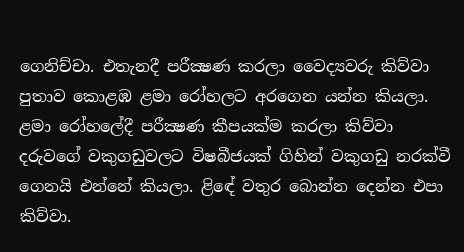ගෙනිච්චා. එතැනදී පරීක්‍ෂණ කරලා වෛද්‍යවරු කිව්වා පුතාව කොළඹ ළමා රෝහලට අරගෙන යන්න කියලා. ළමා රෝහලේදී පරීක්‍ෂණ කීපයක්‌ම කරලා කිව්වා දරුවගේ වකුගඩුවලට විෂබීජයක්‌ ගිහින් වකුගඩු නරක්‌වී ගෙනයි එන්නේ කියලා. ළිඳේ වතුර බොන්න දෙන්න එපා කිව්වා.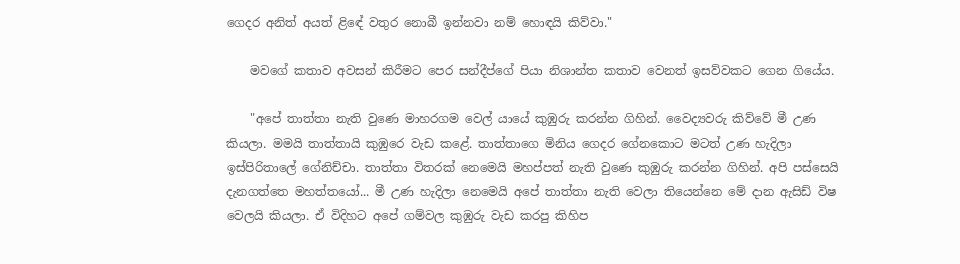ගෙදර අනිත් අයත් ළිඳේ වතුර නොබී ඉන්නවා නම් හොඳයි කිව්වා."

    මවගේ කතාව අවසන් කිරීමට පෙර සන්දීප්ගේ පියා නිශාන්ත කතාව වෙනත් ඉසව්වකට ගෙන ගියේය.

    "අපේ තාත්තා නැති වුණෙ මාහරගම වෙල් යායේ කුඹුරු කරන්න ගිහින්. වෛද්‍යවරු කිව්වේ මී උණ කියලා. මමයි තාත්තායි කුඹුරෙ වැඩ කළේ. තාත්තාගෙ මිනිය ගෙදර ගේනකොට මටත් උණ හැදිලා ඉස්‌පිරිතාලේ ගේනිච්චා. තාත්තා විතරක්‌ නෙමෙයි මහප්පත් නැති වුණෙ කුඹුරු කරන්න ගිහින්. අපි පස්‌සෙයි දැනගත්තෙ මහත්තයෝ... මී උණ හැදිලා නෙමෙයි අපේ තාත්තා නැති වෙලා තියෙන්නෙ මේ දාන ඇසිඩ් විෂ වෙලයි කියලා. ඒ විදිහට අපේ ගම්වල කුඹුරු වැඩ කරපු කිහිප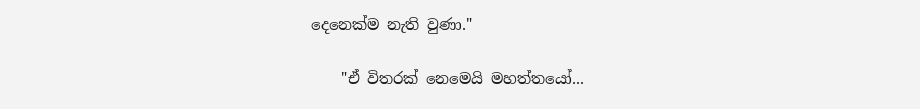දෙනෙක්‌ම නැති වුණා."

    "ඒ විතරක්‌ නෙමෙයි මහත්තයෝ...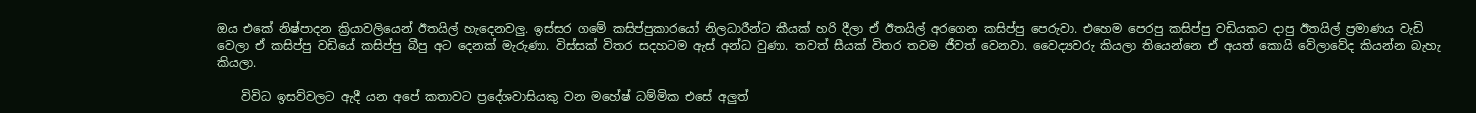ඔය එකේ නිෂ්පාදන ක්‍රියාවලියෙන් ඊතයිල් හැදෙනවලු. ඉස්‌සර ගමේ කසිප්පුකාරයෝ නිලධාරීන්ට කීයක්‌ හරි දීලා ඒ ඊතයිල් අරගෙන කසිප්පු පෙරුවා. එහෙම පෙරපු කසිප්පු වඩියකට දාපු ඊතයිල් ප්‍රමාණය වැඩි වෙලා ඒ කසිප්පු වඩියේ කසිප්පු බීපු අට දෙනක්‌ මැරුණා. විස්‌සක්‌ විතර සදහටම ඇස්‌ අන්ධ වුණා. තවත් සීයක්‌ විතර තවම ජීවත් වෙනවා. වෛද්‍යවරු කියලා තියෙන්නෙ ඒ අයත් කොයි වේලාවේද කියන්න බැහැ කියලා.

    විවිධ ඉසව්වලට ඇදී යන අපේ කතාවට ප්‍රදේශවාසියකු වන මහේෂ් ධම්මික එසේ අලුත්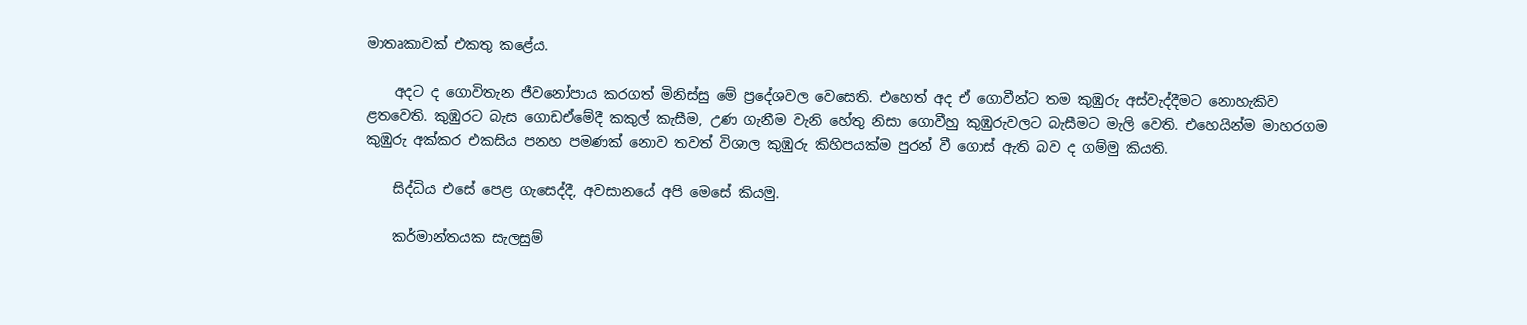මාතෘකාවක්‌ එකතු කළේය.

    අදට ද ගොවිතැන ජීවනෝපාය කරගත් මිනිස්‌සු මේ ප්‍රදේශවල වෙසෙති. එහෙත් අද ඒ ගොවීන්ට තම කුඹුරු අස්‌වැද්දීමට නොහැකිව ළතවෙති. කුඹුරට බැස ගොඩඒමේදී කකුල් කැසීම, උණ ගැනීම වැනි හේතු නිසා ගොවීහු කුඹුරුවලට බැසීමට මැලි වෙති. එහෙයින්ම මාහරගම කුඹුරු අක්‌කර එකසිය පනහ පමණක්‌ නොව තවත් විශාල කුඹුරු කිහිපයක්‌ම පුරන් වී ගොස්‌ ඇති බව ද ගම්මු කියති.

    සිද්ධිය එසේ පෙළ ගැසෙද්දී, අවසානයේ අපි මෙසේ කියමු.

    කර්මාන්තයක සැලසුම්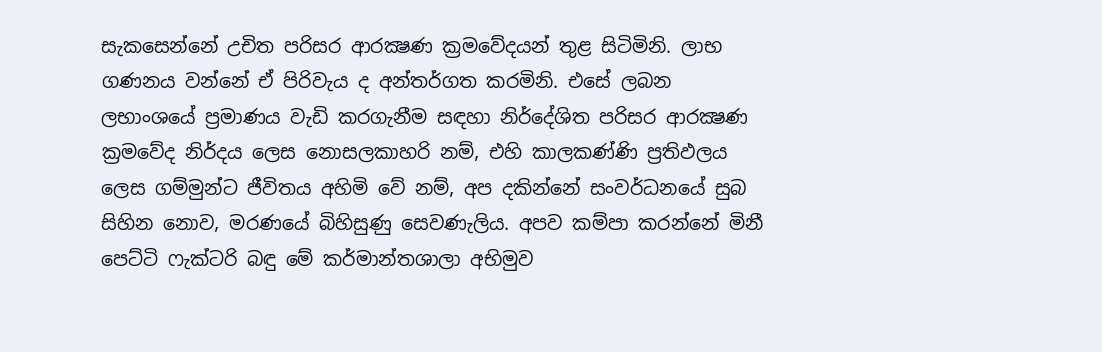සැකසෙන්නේ උචිත පරිසර ආරක්‍ෂණ ක්‍රමවේදයන් තුළ සිටිමිනි. ලාභ ගණනය වන්නේ ඒ පිරිවැය ද අන්තර්ගත කරමිනි. එසේ ලබන ලභාංශයේ ප්‍රමාණය වැඩි කරගැනීම සඳහා නිර්දේශිත පරිසර ආරක්‍ෂණ ක්‍රමවේද නිර්දය ලෙස නොසලකාහරි නම්, එහි කාලකණ්‌ණි ප්‍රතිඵලය ලෙස ගම්මුන්ට ජීවිතය අහිමි වේ නම්, අප දකින්නේ සංවර්ධනයේ සුබ සිහින නොව, මරණයේ බිහිසුණු සෙවණැලිය. අපව කම්පා කරන්නේ මිනී පෙට්‌ටි ෆැක්‌ටරි බඳු මේ කර්මාන්තශාලා අභිමුව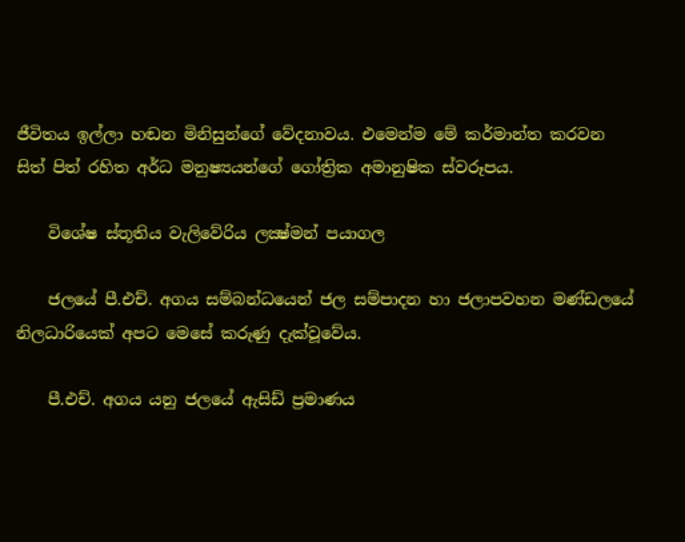ජීවිතය ඉල්ලා හඬන මිනිසුන්ගේ වේදනාවය. එමෙන්ම මේ කර්මාන්ත කරවන සිත් පිත් රහිත අර්ධ මනුෂ්‍යයන්ගේ ගෝත්‍රික අමානුෂික ස්‌වරූපය.

    විශේෂ ස්‌තූතිය වැලිවේරිය ලක්‍ෂ්මන් පයාගල

    ජලයේ පී.එච්. අගය සම්බන්ධයෙන් ජල සම්පාදන හා ජලාපවහන මණ්‌ඩලයේ නිලධාරියෙක්‌ අපට මෙසේ කරුණු දැක්‌වූවේය.

    පී.එච්. අගය යනු ජලයේ ඇසිඩ් ප්‍රමාණය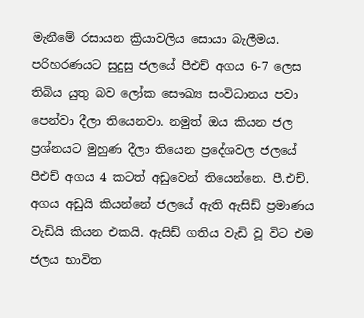මැනීමේ රසායන ක්‍රියාවලිය සොයා බැලීමය. පරිහරණයට සුදුසු ජලයේ පීඑච් අගය 6-7 ලෙස තිබිය යුතු බව ලෝක සෞඛ්‍ය සංවිධානය පවා පෙන්වා දීලා තියෙනවා. නමුත් ඔය කියන ජල ප්‍රශ්නයට මුහුණ දීලා තියෙන ප්‍රදේශවල ජලයේ පීඑච් අගය 4 කටත් අඩුවෙන් තියෙන්නෙ. පී.එච්. අගය අඩුයි කියන්නේ ජලයේ ඇති ඇසිඩ් ප්‍රමාණය වැඩියි කියන එකයි. ඇසිඩ් ගතිය වැඩි වූ විට එම ජලය භාවිත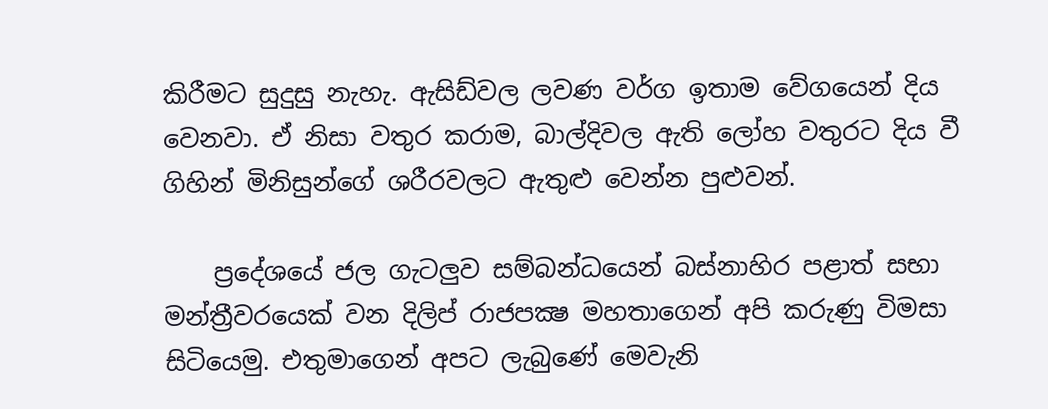කිරීමට සුදුසු නැහැ. ඇසිඩ්වල ලවණ වර්ග ඉතාම වේගයෙන් දිය වෙනවා. ඒ නිසා වතුර කරාම, බාල්දිවල ඇති ලෝහ වතුරට දිය වී ගිහින් මිනිසුන්ගේ ශරීරවලට ඇතුළු වෙන්න පුළුවන්.

    ප්‍රදේශයේ ජල ගැටලුව සම්බන්ධයෙන් බස්‌නාහිර පළාත් සභා මන්ත්‍රීවරයෙක්‌ වන දිලිප් රාජපක්‍ෂ මහතාගෙන් අපි කරුණු විමසා සිටියෙමු. එතුමාගෙන් අපට ලැබුණේ මෙවැනි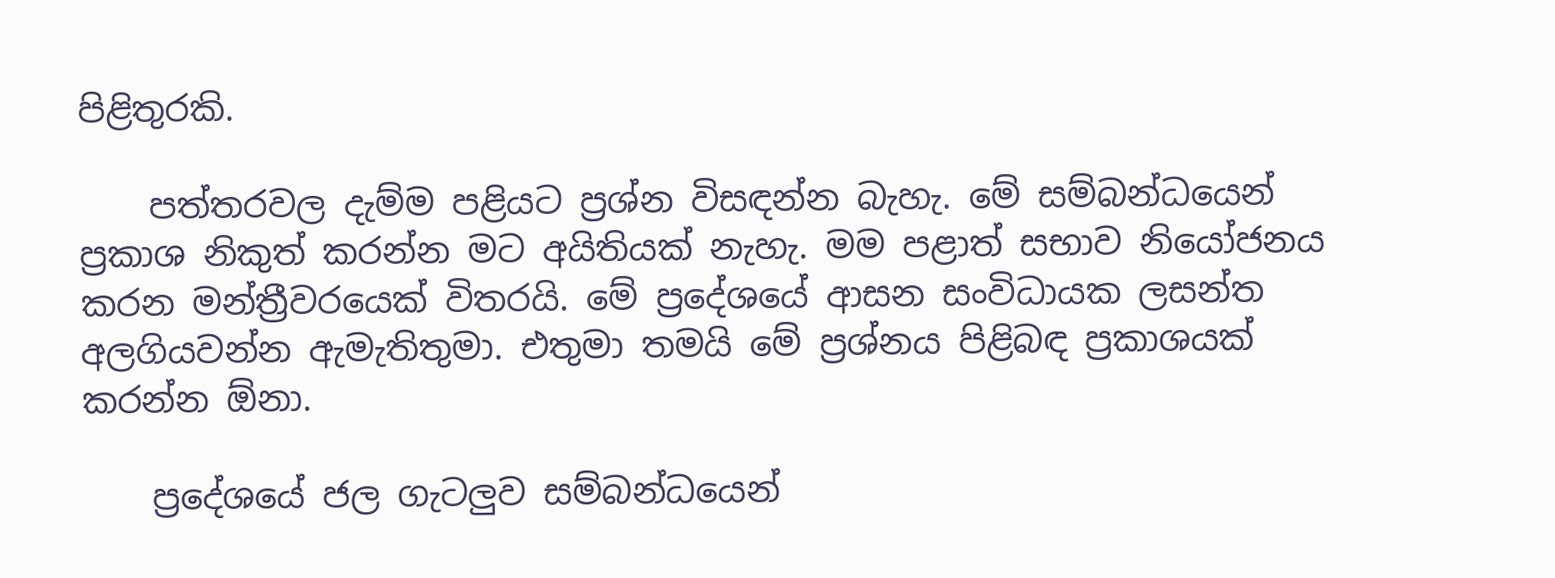පිළිතුරකි.

    පත්තරවල දැම්ම පළියට ප්‍රශ්න විසඳන්න බැහැ. මේ සම්බන්ධයෙන් ප්‍රකාශ නිකුත් කරන්න මට අයිතියක්‌ නැහැ. මම පළාත් සභාව නියෝජනය කරන මන්ත්‍රීවරයෙක්‌ විතරයි. මේ ප්‍රදේශයේ ආසන සංවිධායක ලසන්ත අලගියවන්න ඇමැතිතුමා. එතුමා තමයි මේ ප්‍රශ්නය පිළිබඳ ප්‍රකාශයක්‌ කරන්න ඕනා.

    ප්‍රදේශයේ ජල ගැටලුව සම්බන්ධයෙන්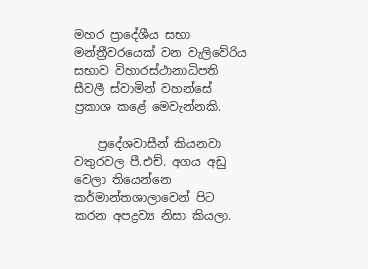මහර ප්‍රාදේශීය සභා මන්ත්‍රීවරයෙක්‌ වන වැලිවේරිය සභාව විහාරස්‌ථානාධිපති සීවලී ස්‌වාමින් වහන්සේ ප්‍රකාශ කළේ මෙවැන්නකි.

    ප්‍රදේශවාසීන් කියනවා වතුරවල පී.එච්. අගය අඩු වෙලා තියෙන්නෙ කර්මාන්තශාලාවෙන් පිට කරන අපද්‍රව්‍ය නිසා කියලා.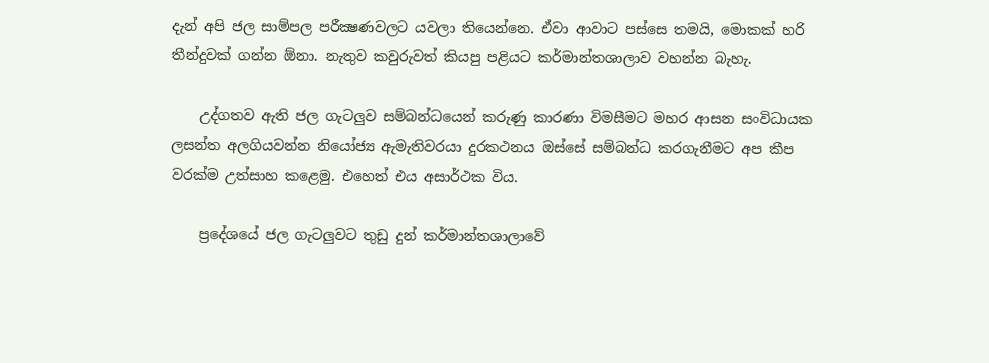දැන් අපි ජල සාම්පල පරීක්‍ෂණවලට යවලා තියෙන්නෙ. ඒවා ආවාට පස්‌සෙ තමයි, මොකක්‌ හරි තීන්දුවක්‌ ගන්න ඕනා. නැතුව කවුරුවත් කියපු පළියට කර්මාන්තශාලාව වහන්න බැහැ.

    උද්ගතව ඇති ජල ගැටලුව සම්බන්ධයෙන් කරුණු කාරණා විමසීමට මහර ආසන සංවිධායක ලසන්ත අලගියවන්න නියෝජ්‍ය ඇමැතිවරයා දුරකථනය ඔස්‌සේ සම්බන්ධ කරගැනීමට අප කීප වරක්‌ම උත්සාහ කළෙමු. එහෙත් එය අසාර්ථක විය.

    ප්‍රදේශයේ ජල ගැටලුවට තුඩු දුන් කර්මාන්තශාලාවේ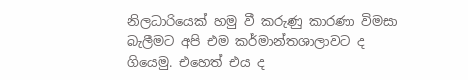නිලධාරියෙක්‌ හමු වී කරුණු කාරණා විමසා බැලීමට අපි එම කර්මාන්තශාලාවට ද ගියෙමු. එහෙත් එය ද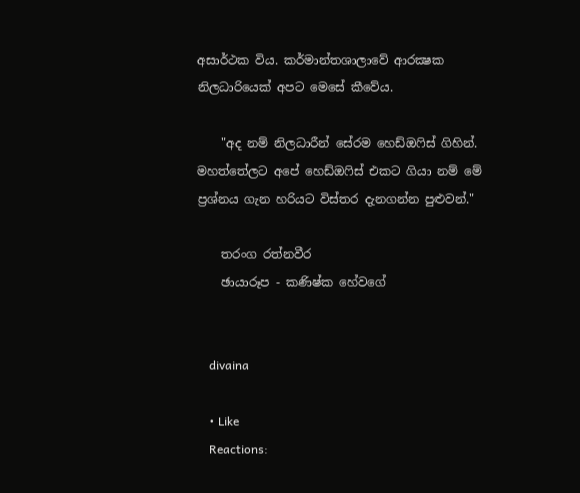අසාර්ථක විය. කර්මාන්තශාලාවේ ආරක්‍ෂක නිලධාරියෙක්‌ අපට මෙසේ කීවේය.

    "අද නම් නිලධාරීන් සේරම හෙඩ්ඔෆිස්‌ ගිහින්. මහත්තේලට අපේ හෙඩ්ඔෆිස්‌ එකට ගියා නම් මේ ප්‍රශ්නය ගැන හරියට විස්‌තර දැනගන්න පුළුවන්."

    තරංග රත්නවීර
    ඡායාරූප - කණිෂ්ක හේවගේ


    divaina

    • Like
    Reactions: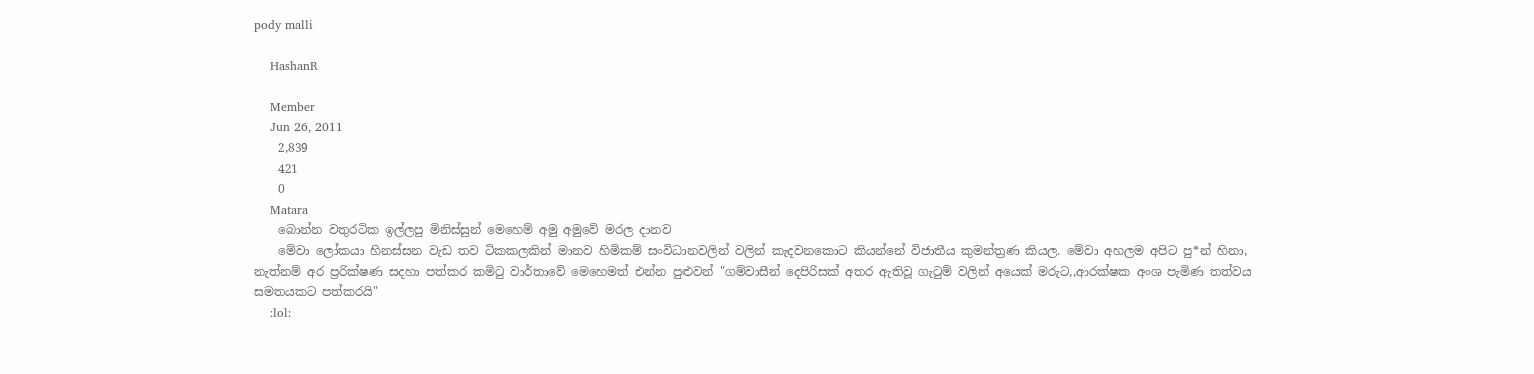pody malli

    HashanR

    Member
    Jun 26, 2011
    2,839
    421
    0
    Matara
    බොන්න වතුරටික ඉල්ලපු මිනිස්සුන් මෙහෙම් අමු අමුවේ මරල දානව
    මේවා ලෝකයා හිනස්සන වැඩ තව ටිකකලකින් මානව හිමිකම් සංවිධානවලින් වලින් කැදවනකොට කියන්නේ විජාතීය කුමන්ත්‍රණ කියල. මේවා අහලම අපිට පු*න් හිනා, නැත්නම් අර ප්‍රරික්ෂණ සදහා පත්කර කමිටු වාර්තාවේ මෙහෙමත් එන්න පුළුවන් "ගම්වාසීන් දෙපිරිසක් අතර ඇතිවූ ගැටුම් වලින් අයෙක් මරුට,,ආරක්ෂක අංශ පැමිණ තත්වය සමතයකට පත්කරයි"
    :lol: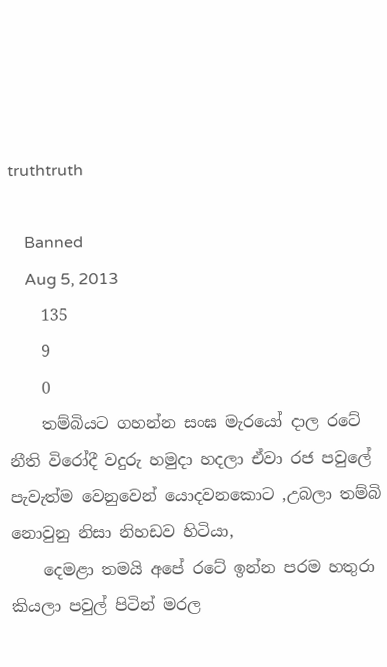truthtruth

    Banned
    Aug 5, 2013
    135
    9
    0
    තම්බියට ගහන්න සංඝ මැරයෝ දාල රටේ නීති විරෝදී වදුරු හමුදා හදලා ඒවා රජ පවුලේ පැවැත්ම වෙනුවෙන් යොදවනකොට ,උබලා තම්බි නොවුනු නිසා නිහඩව හිටියා,
    දෙමළා තමයි අපේ රටේ ඉන්න පරම හතුරා කියලා පවුල් පිටින් මරල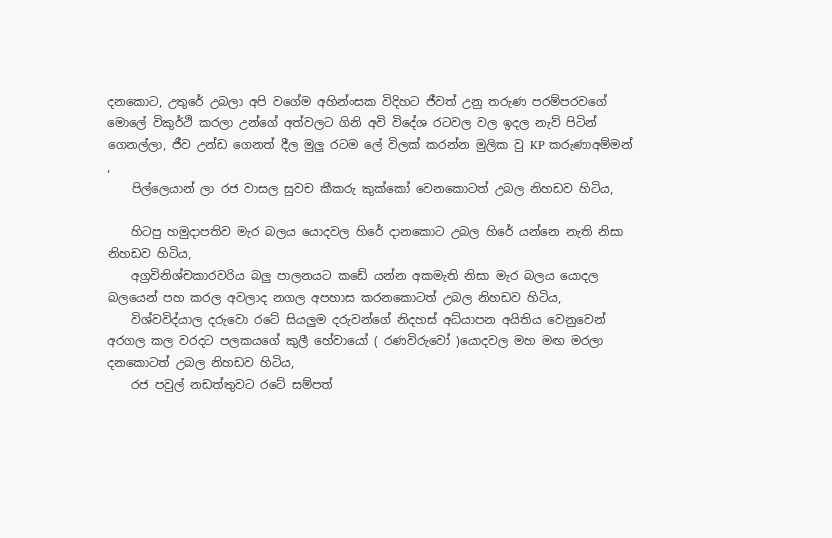දනකොට, උතුරේ උබලා අපි වගේම අහින්ංසක විදිහට ජීවත් උනු තරුණ පරම්පරවගේ මොලේ විකුර්ථි කරලා උන්ගේ අත්වලට ගිනි අවි විදේශ රටවල වල ඉදල නැව් පිටින් ගෙනල්ලා, ජීව උන්ඩ ගෙනත් දීල මුලු රටම ලේ විලක් කරන්න මුලික වු KP කරුණාඅම්මන් ,
    පිල්ලෙයාන් ලා රජ වාසල සුවච කීකරු කුක්කෝ වෙනකොටත් උබල නිහඩව හිටිය,

    හිටපු හමුදාපතිව මැර බලය යොදවල හිරේ දානකොට උබල හිරේ යන්නෙ නැති නිසා නිහඩව හිටිය,
    අග්‍රවිනිශ්චකාරවරිය බලු පාලනයට කඩේ යන්න අකමැති නිසා මැර බලය යොදල බලයෙන් පහ කරල අවලාද නගල අපහාස කරනකොටත් උබල නිහඩව හිටිය,
    විශ්වවිද්යාල දරුවො රටේ සියලුම දරුවන්ගේ නිදහස් අධ්යාපන අයිතිය වෙනුවෙන් අරගල කල වරදට පලකයගේ කුලී හේවායෝ ( රණවිරුවෝ )යොදවල මහ මඟ මරලා දනකොටත් උබල නිහඩව හිටිය,
    රජ පවුල් නඩත්තුවට රටේ සම්පත්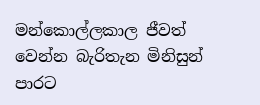මන්කොල්ලකාල ජීවත් වෙන්න බැරිතැන මිනිසුන් පාරට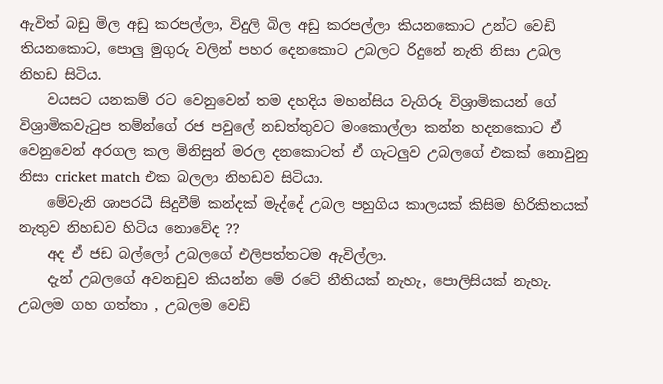ඇවිත් බඩු මිල අඩු කරපල්ලා, විදුලි බිල අඩු කරපල්ලා කියනකොට උන්ට වෙඩි තියනකොට, පොලු මුගුරු වලින් පහර දෙනකොට උබලට රිදුනේ නැති නිසා උබල නිහඩ සිටිය.
    වයසට යනකම් රට වෙනුවෙන් තම දහදිය මහන්සිය වැගිරූ විශ්‍රාමිකයන් ගේ විශ්‍රාමිකවැටුප තම්න්ගේ රජ පවුලේ නඩත්තුවට මංකොල්ලා කන්න හදනකොට ඒ වෙනුවෙන් අරගල කල මිනිසුන් මරල දනකොටත් ඒ ගැටලුව උබලගේ එකක් නොවුනු නිසා cricket match එක බලලා නිහඩව සිටියා.
    මේවැනි ශාපරධී සිදුවීම් කන්දක් මැද්දේ උබල පහුගිය කාලයක් කිසිම හිරිකිතයක් නැතුව නිහඩව හිටිය නොවේද ??
    අද ඒ ජඩ බල්ලෝ උබලගේ එලිපත්තටම ඇවිල්ලා.
    දැන් උබලගේ අවනඩුව කියන්න මේ රටේ නීතියක් නැහැ, පොලිසියක් නැහැ. උබලම ගහ ගත්තා , උබලම වෙඩි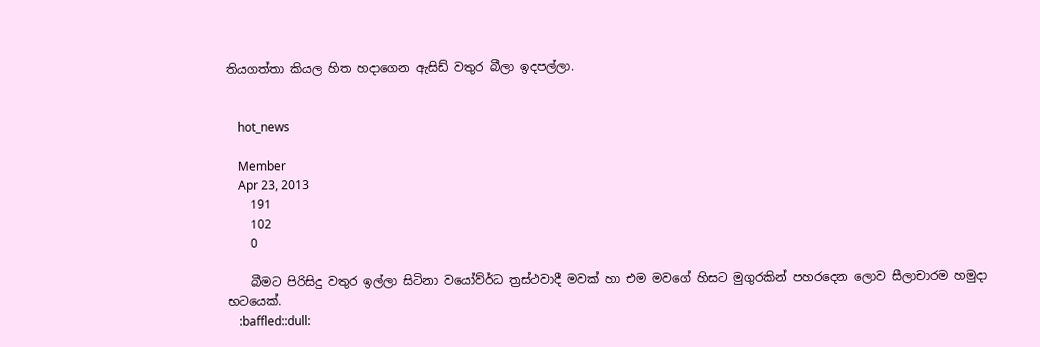තියගත්තා කියල හිත හදාගෙන ඇසිඩ් වතුර බීලා ඉදපල්ලා.


    hot_news

    Member
    Apr 23, 2013
    191
    102
    0

    බීමට පිරිසිදු වතුර ඉල්ලා සිටිනා වයෝව්ර්‍ධ ත්‍රස්ථවාදී මවක් හා එම මවගේ හිසට මුගුරකින් පහරදෙන ලොව සීලාචාරම හමුදා භටයෙක්.
    :baffled::dull: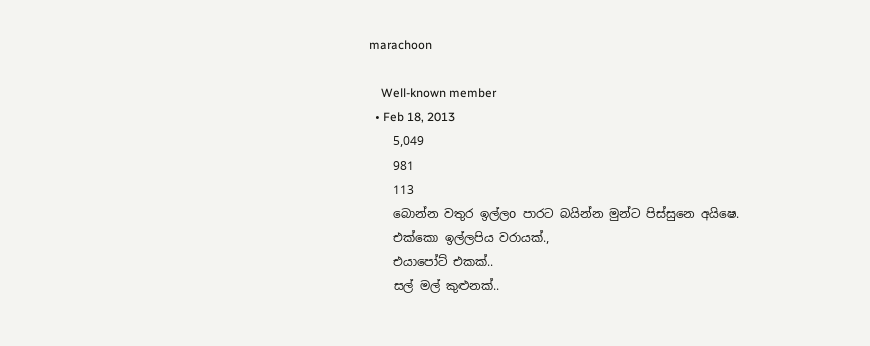marachoon

    Well-known member
  • Feb 18, 2013
    5,049
    981
    113
    බොන්න වතුර ඉල්ලo පාරට බයින්න මුන්ට පිස්සුනෙ අයිෂෙ.
    එක්කො ඉල්ලපිය වරායක්.,
    එයාපෝට් එකක්..
    සල් මල් කුළුනක්..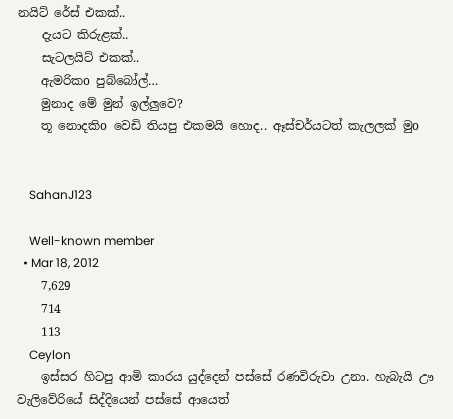නයිට් රේස් එකක්..
    දැයට කිරුළක්..
    සැටලයිට් එකක්..
    ඇමරිකo පුබ්බෝල්…
    මුනාද මේ මුන් ඉල්ලුවෙ?
    තූ නොදකිo වෙඩි තියපු එකමයි හොද.. ඈස්චර්යටත් කැලලක් මුo


    SahanJ123

    Well-known member
  • Mar 18, 2012
    7,629
    714
    113
    Ceylon
    ඉස්සර හිටපු ආමි කාරය යුද්දෙන් පස්සේ රණවිරුවා උනා. හැබැයි ඌ වැලිවේරියේ සිද්දියෙන් පස්සේ ආයෙත්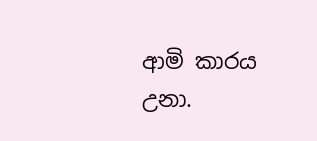ආමි කාරය උනා.